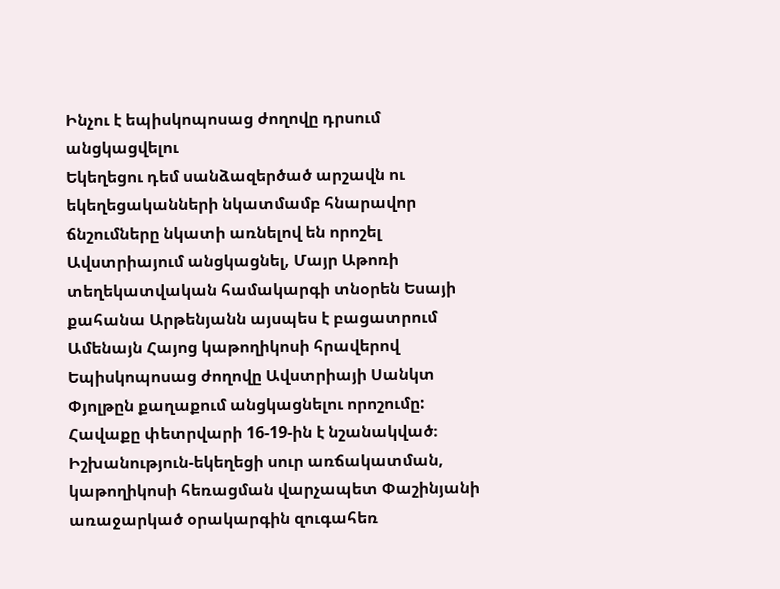Ինչու է եպիսկոպոսաց ժողովը դրսում անցկացվելու
Եկեղեցու դեմ սանձազերծած արշավն ու եկեղեցականների նկատմամբ հնարավոր ճնշումները նկատի առնելով են որոշել Ավստրիայում անցկացնել, Մայր Աթոռի տեղեկատվական համակարգի տնօրեն Եսայի քահանա Արթենյանն այսպես է բացատրում Ամենայն Հայոց կաթողիկոսի հրավերով Եպիսկոպոսաց ժողովը Ավստրիայի Սանկտ Փյոլթըն քաղաքում անցկացնելու որոշումը:
Հավաքը փետրվարի 16-19-ին է նշանակված։
Իշխանություն-եկեղեցի սուր առճակատման, կաթողիկոսի հեռացման վարչապետ Փաշինյանի առաջարկած օրակարգին զուգահեռ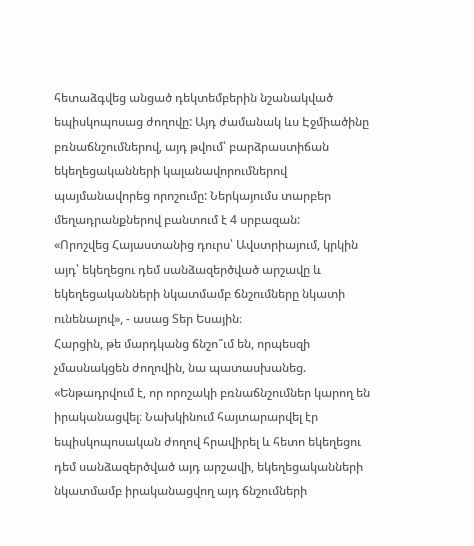հետաձգվեց անցած դեկտեմբերին նշանակված եպիսկոպոսաց ժողովը: Այդ ժամանակ ևս Էջմիածինը բռնաճնշումներով, այդ թվում՝ բարձրաստիճան եկեղեցականների կալանավորումներով պայմանավորեց որոշումը: Ներկայումս տարբեր մեղադրանքներով բանտում է 4 սրբազան:
«Որոշվեց Հայաստանից դուրս՝ Ավստրիայում, կրկին այդ՝ եկեղեցու դեմ սանձազերծված արշավը և եկեղեցականների նկատմամբ ճնշումները նկատի ունենալով», - ասաց Տեր Եսային։
Հարցին, թե մարդկանց ճնշո՞ւմ են, որպեսզի չմասնակցեն ժողովին, նա պատասխանեց. «Ենթադրվում է, որ որոշակի բռնաճնշումներ կարող են իրականացվել։ Նախկինում հայտարարվել էր եպիսկոպոսական ժողով հրավիրել և հետո եկեղեցու դեմ սանձազերծված այդ արշավի, եկեղեցականների նկատմամբ իրականացվող այդ ճնշումների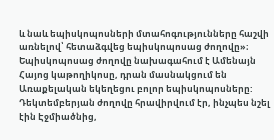և նաև եպիսկոպոսների մտահոգությունները հաշվի առնելով՝ հետաձգվեց եպիսկոպոսաց ժողովը»։
Եպիսկոպոսաց ժողովը նախագահում է Ամենայն Հայոց կաթողիկոսը, դրան մասնակցում են Առաքելական եկեղեցու բոլոր եպիսկոպոսները: Դեկտեմբերյան ժողովը հրավիրվում էր, ինչպես նշել էին Էջմիածնից,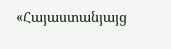«Հայաստանյայց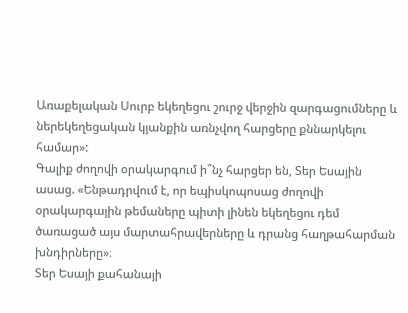Առաքելական Սուրբ եկեղեցու շուրջ վերջին զարգացումները և ներեկեղեցական կյանքին առնչվող հարցերը քննարկելու համար»:
Գալիք ժողովի օրակարգում ի՞նչ հարցեր են, Տեր Եսային ասաց. «Ենթադրվում է, որ եպիսկոպոսաց ժողովի օրակարգային թեմաները պիտի լինեն եկեղեցու դեմ ծառացած այս մարտահրավերները և դրանց հաղթահարման խնդիրները»։
Տեր Եսայի քահանայի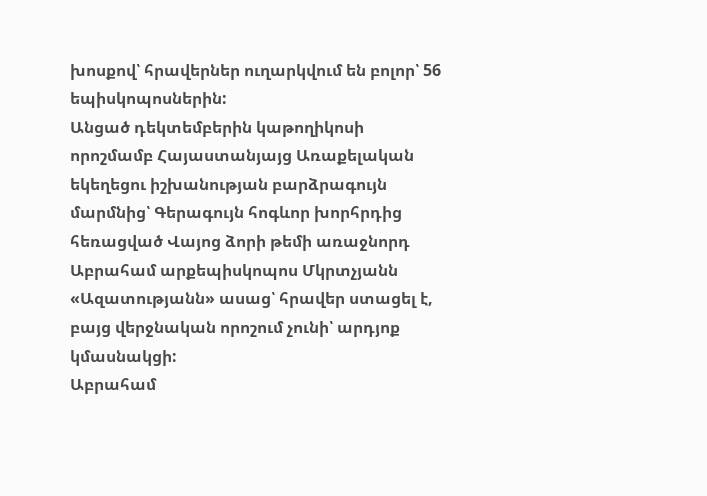խոսքով՝ հրավերներ ուղարկվում են բոլոր՝ 56 եպիսկոպոսներին:
Անցած դեկտեմբերին կաթողիկոսի որոշմամբ Հայաստանյայց Առաքելական եկեղեցու իշխանության բարձրագույն մարմնից՝ Գերագույն հոգևոր խորհրդից հեռացված Վայոց ձորի թեմի առաջնորդ Աբրահամ արքեպիսկոպոս Մկրտչյանն «Ազատությանն» ասաց՝ հրավեր ստացել է, բայց վերջնական որոշում չունի՝ արդյոք կմասնակցի:
Աբրահամ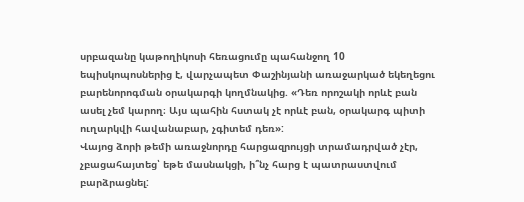սրբազանը կաթողիկոսի հեռացումը պահանջող 10 եպիսկոպոսներից է, վարչապետ Փաշինյանի առաջարկած եկեղեցու բարենորոգման օրակարգի կողմնակից. «Դեռ որոշակի որևէ բան ասել չեմ կարող։ Այս պահին հստակ չէ որևէ բան, օրակարգ պիտի ուղարկվի հավանաբար, չգիտեմ դեռ»:
Վայոց ձորի թեմի առաջնորդը հարցազրույցի տրամադրված չէր, չբացահայտեց՝ եթե մասնակցի, ի՞նչ հարց է պատրաստվում բարձրացնել: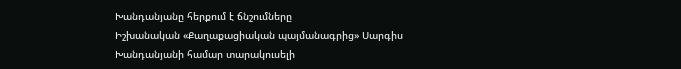Խանդանյանը հերքում է ճնշումները
Իշխանական «Քաղաքացիական պայմանագրից» Սարգիս Խանդանյանի համար տարակուսելի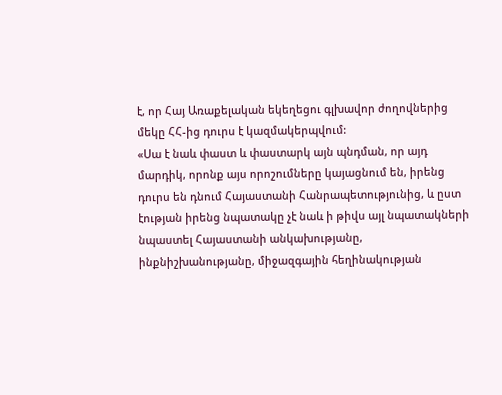է, որ Հայ Առաքելական եկեղեցու գլխավոր ժողովներից մեկը ՀՀ-ից դուրս է կազմակերպվում:
«Սա է նաև փաստ և փաստարկ այն պնդման, որ այդ մարդիկ, որոնք այս որոշումները կայացնում են, իրենց դուրս են դնում Հայաստանի Հանրապետությունից, և ըստ էության իրենց նպատակը չէ նաև ի թիվս այլ նպատակների նպաստել Հայաստանի անկախությանը, ինքնիշխանությանը, միջազգային հեղինակության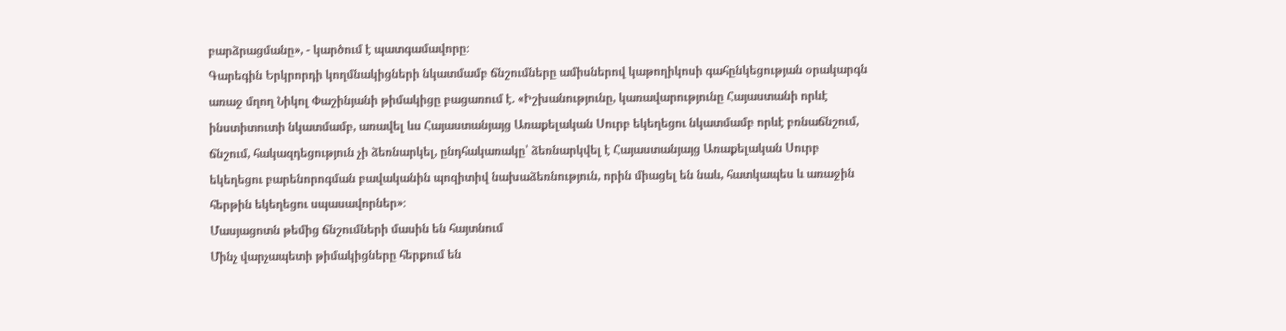բարձրացմանը», - կարծում է պատգամավորը։
Գարեգին Երկրորդի կողմնակիցների նկատմամբ ճնշումները ամիսներով կաթողիկոսի գահընկեցության օրակարգն առաջ մղող Նիկոլ Փաշինյանի թիմակիցը բացառում է. «Իշխանությունը, կառավարությունը Հայաստանի որևէ ինստիտուտի նկատմամբ, առավել ևս Հայաստանյայց Առաքելական Սուրբ եկեղեցու նկատմամբ որևէ բռնաճնշում, ճնշում, հակազդեցություն չի ձեռնարկել, ընդհակառակը՝ ձեռնարկվել է Հայաստանյայց Առաքելական Սուրբ եկեղեցու բարենորոգման բավականին պոզիտիվ նախաձեռնություն, որին միացել են նաև, հատկապես և առաջին հերթին եկեղեցու սպասավորներ»։
Մասյացոտն թեմից ճնշումների մասին են հայտնում
Մինչ վարչապետի թիմակիցները հերքում են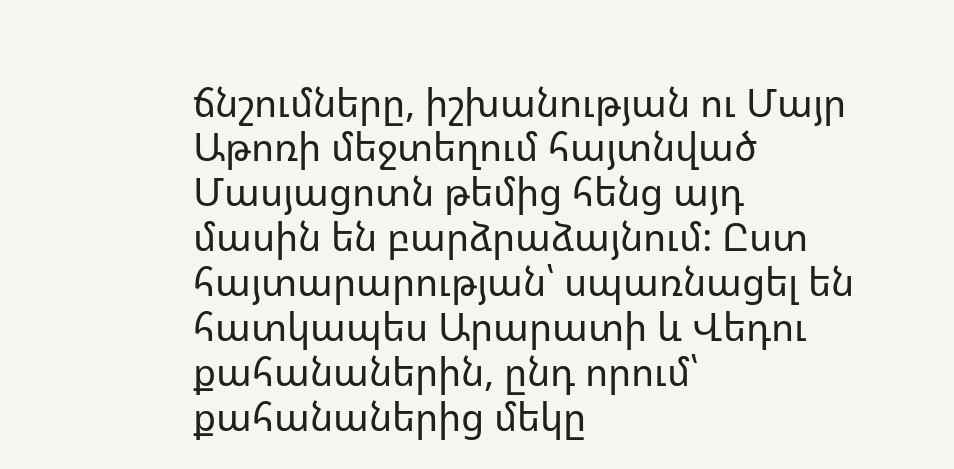ճնշումները, իշխանության ու Մայր Աթոռի մեջտեղում հայտնված Մասյացոտն թեմից հենց այդ մասին են բարձրաձայնում: Ըստ հայտարարության՝ սպառնացել են հատկապես Արարատի և Վեդու քահանաներին, ընդ որում՝ քահանաներից մեկը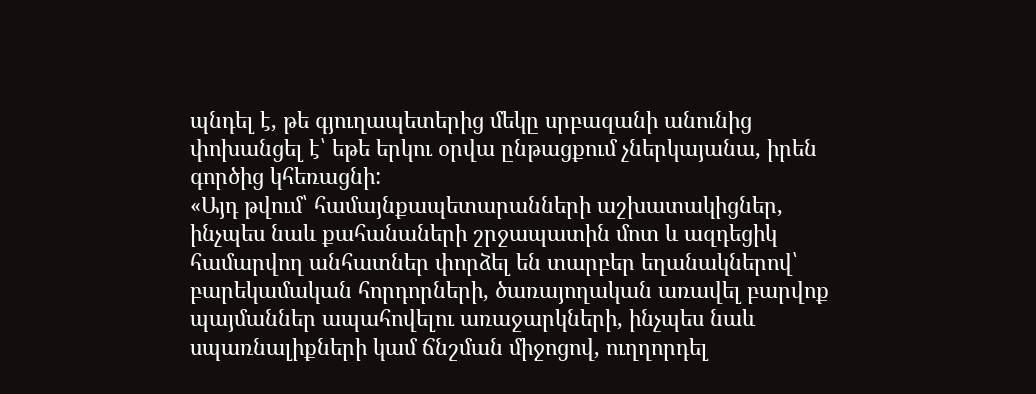պնդել է, թե գյուղապետերից մեկը սրբազանի անունից փոխանցել է՝ եթե երկու օրվա ընթացքում չներկայանա, իրեն գործից կհեռացնի:
«Այդ թվում՝ համայնքապետարանների աշխատակիցներ, ինչպես նաև քահանաների շրջապատին մոտ և ազդեցիկ համարվող անհատներ փորձել են տարբեր եղանակներով՝ բարեկամական հորդորների, ծառայողական առավել բարվոք պայմաններ ապահովելու առաջարկների, ինչպես նաև սպառնալիքների կամ ճնշման միջոցով, ուղղորդել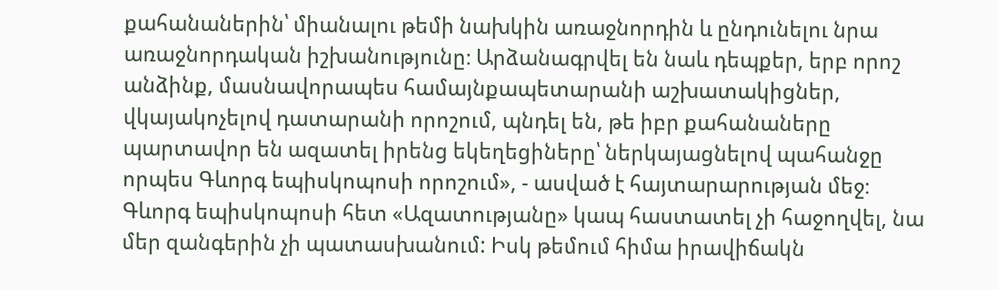քահանաներին՝ միանալու թեմի նախկին առաջնորդին և ընդունելու նրա առաջնորդական իշխանությունը։ Արձանագրվել են նաև դեպքեր, երբ որոշ անձինք, մասնավորապես համայնքապետարանի աշխատակիցներ, վկայակոչելով դատարանի որոշում, պնդել են, թե իբր քահանաները պարտավոր են ազատել իրենց եկեղեցիները՝ ներկայացնելով պահանջը որպես Գևորգ եպիսկոպոսի որոշում», - ասված է հայտարարության մեջ։
Գևորգ եպիսկոպոսի հետ «Ազատությանը» կապ հաստատել չի հաջողվել, նա մեր զանգերին չի պատասխանում: Իսկ թեմում հիմա իրավիճակն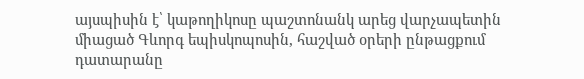այսպիսին է՝ կաթողիկոսը պաշտոնանկ արեց վարչապետին միացած Գևորգ եպիսկոպոսին, հաշված օրերի ընթացքում դատարանը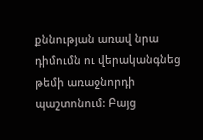քննության առավ նրա դիմումն ու վերականգնեց թեմի առաջնորդի պաշտոնում: Բայց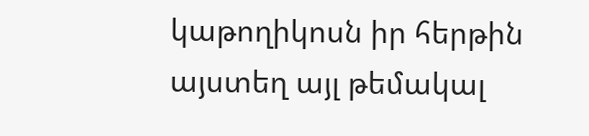կաթողիկոսն իր հերթին այստեղ այլ թեմակալ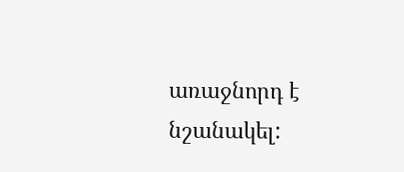առաջնորդ է նշանակել: